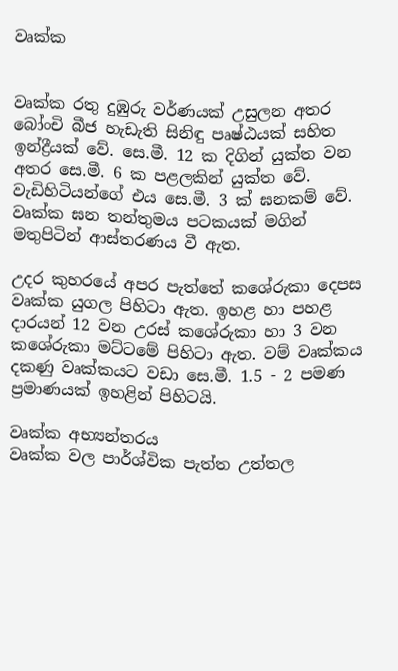වෘක්ක


වෘක්ක රතු දුඹුරු වර්ණයක් උසුලන අතර බෝංචි බීජ හැඩැති සිනිඳු පෘෂ්ඨයක් සහිත ඉන්ද්‍රීයක් වේ. සෙ.මී. 12 ක දිගින් යුක්ත වන අතර සෙ.මී. 6 ක පළලකින් යුක්ත වේ. වැඩිහිටියන්ගේ එය සෙ.මී. 3 ක් ඝනකම් වේ. වෘක්ක ඝන තන්තුමය පටකයක් මගින් මතුපිටින් ආස්තරණය වී ඇත.

උදර කුහරයේ අපර පැත්තේ කශේරුකා දෙපස වෘක්ක යුගල පිහිටා ඇත. ඉහළ හා පහළ දාරයන් 12 වන උරස් කශේරුකා හා 3 වන කශේරුකා මට්ටමේ පිහිටා ඇත. වම් වෘක්කය දකණු වෘක්කයට වඩා සෙ.මී. 1.5 - 2 පමණ ප්‍රමාණයක් ඉහළින් පිහිටයි.

වෘක්ක අභ්‍යන්තරය
වෘක්ක වල පාර්ශ්වික පැත්ත උත්තල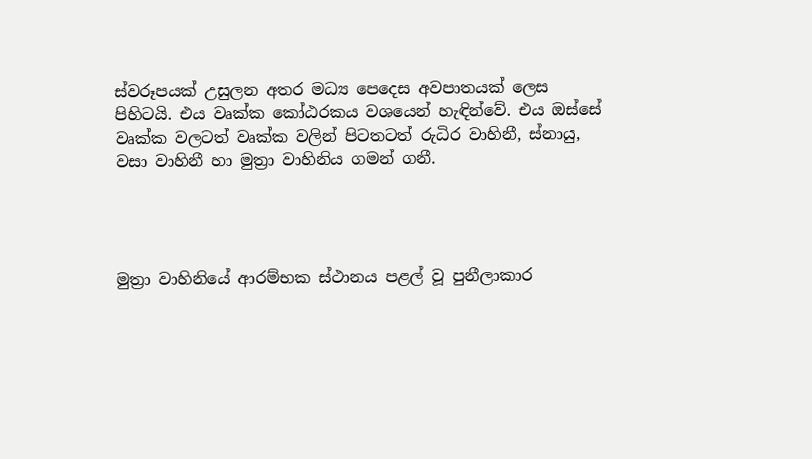ස්වරූපයක් උසුලන අතර මධ්‍ය පෙදෙස අවපාතයක් ලෙස පිහිටයි. එය වෘක්ක කෝඨරකය වශයෙන් හැඳින්වේ. එය ඔස්සේ වෘක්ක වලටත් වෘක්ක වලින් පිටතටත් රුධිර වාහිනී, ස්නායු, වසා වාහිනී හා මුත්‍රා වාහිනිය ගමන් ගනී.




මුත්‍රා වාහිනියේ ආරම්භක ස්ථානය පළල් වූ පුනීලාකාර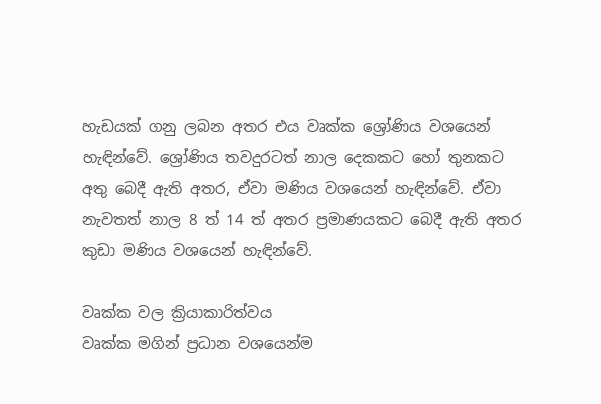හැඩයක් ගනු ලබන අතර එය වෘක්ක ශ්‍රෝණිය වශයෙන් හැඳින්වේ. ශ්‍රෝණිය තවදුරටත් නාල දෙකකට හෝ තුනකට අතු බෙදී ඇති අතර, ඒවා මණිය වශයෙන් හැඳින්වේ. ඒවා නැවතත් නාල 8 ත් 14 ත් අතර ප්‍රමාණයකට බෙදී ඇති අතර කුඩා මණිය වශයෙන් හැඳින්වේ.

වෘක්ක වල ක්‍රියාකාරිත්වය
වෘක්ක මගින් ප්‍රධාන වශයෙන්ම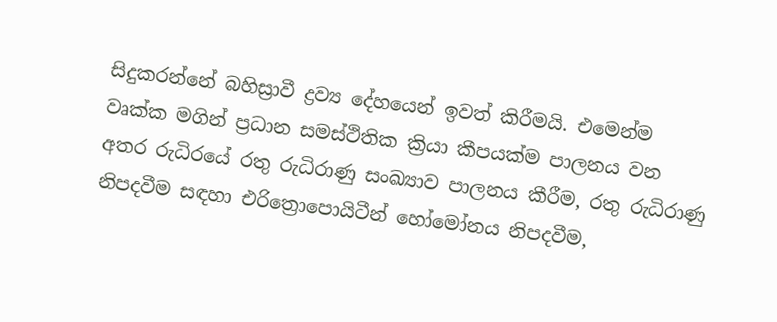සිදුකරන්නේ බහිස්‍රාවී ද්‍රව්‍ය දේහයෙන් ඉවත් කිරීමයි. එමෙන්ම වෘක්ක මගින් ප්‍රධාන සමස්ථිතික ක්‍රියා කීපයක්ම පාලනය වන අතර රුධිරයේ රතු රුධිරාණු සංඛ්‍යාව පාලනය කීරීම, රතු රුධිරාණු නිපදවීම සඳහා එරිත්‍රොපොයිටීන් හෝමෝනය නිපදවීම,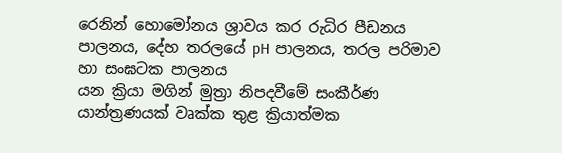රෙනින් හොමෝනය ශ්‍රාවය කර රුධිර පීඩනය පාලනය, දේහ තරලයේ pH පාලනය, තරල පරිමාව හා සංඝටක පාලනය
යන ක්‍රියා මගින් මුත්‍රා නිපදවීමේ සංකීර්ණ යාන්ත්‍රණයක් වෘක්ක තුළ ක්‍රියාත්මක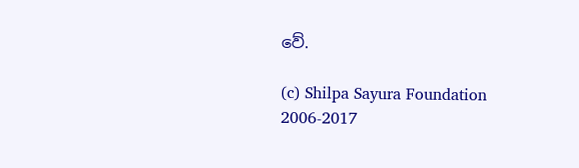වේ.

(c) Shilpa Sayura Foundation 2006-2017